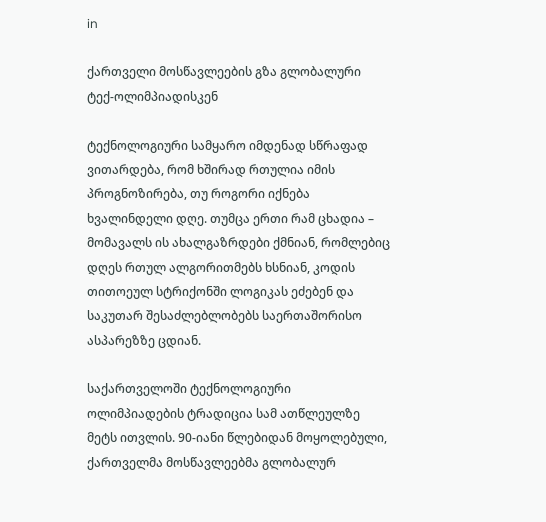in

ქართველი მოსწავლეების გზა გლობალური ტექ-ოლიმპიადისკენ

ტექნოლოგიური სამყარო იმდენად სწრაფად ვითარდება, რომ ხშირად რთულია იმის პროგნოზირება, თუ როგორი იქნება ხვალინდელი დღე. თუმცა ერთი რამ ცხადია – მომავალს ის ახალგაზრდები ქმნიან, რომლებიც დღეს რთულ ალგორითმებს ხსნიან, კოდის თითოეულ სტრიქონში ლოგიკას ეძებენ და საკუთარ შესაძლებლობებს საერთაშორისო ასპარეზზე ცდიან.

საქართველოში ტექნოლოგიური ოლიმპიადების ტრადიცია სამ ათწლეულზე მეტს ითვლის. 90-იანი წლებიდან მოყოლებული, ქართველმა მოსწავლეებმა გლობალურ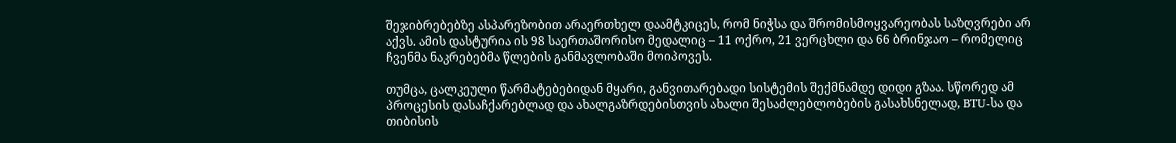შეჯიბრებებზე ასპარეზობით არაერთხელ დაამტკიცეს, რომ ნიჭსა და შრომისმოყვარეობას საზღვრები არ აქვს. ამის დასტურია ის 98 საერთაშორისო მედალიც – 11 ოქრო, 21 ვერცხლი და 66 ბრინჯაო – რომელიც ჩვენმა ნაკრებებმა წლების განმავლობაში მოიპოვეს.

თუმცა, ცალკეული წარმატებებიდან მყარი, განვითარებადი სისტემის შექმნამდე დიდი გზაა. სწორედ ამ პროცესის დასაჩქარებლად და ახალგაზრდებისთვის ახალი შესაძლებლობების გასახსნელად, BTU-სა და თიბისის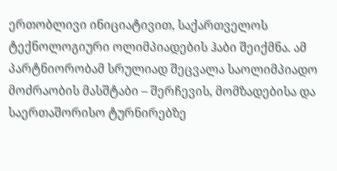ერთობლივი ინიციატივით, საქართველოს ტექნოლოგიური ოლიმპიადების ჰაბი შეიქმნა. ამ პარტნიორობამ სრულიად შეცვალა საოლიმპიადო მოძრაობის მასშტაბი – შერჩევის, მომზადებისა და საერთაშორისო ტურნირებზე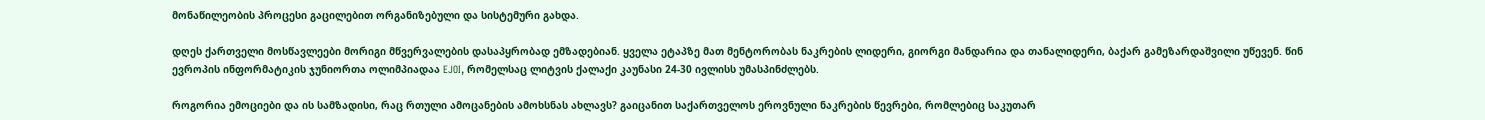მონაწილეობის პროცესი გაცილებით ორგანიზებული და სისტემური გახდა.

დღეს ქართველი მოსწავლეები მორიგი მწვერვალების დასაპყრობად ემზადებიან. ყველა ეტაპზე მათ მენტორობას ნაკრების ლიდერი, გიორგი მანდარია და თანალიდერი, ბაქარ გამეზარდაშვილი უწევენ. წინ ევროპის ინფორმატიკის ჯუნიორთა ოლიმპიადაა EJOI, რომელსაც ლიტვის ქალაქი კაუნასი 24-30 ივლისს უმასპინძლებს.

როგორია ემოციები და ის სამზადისი, რაც რთული ამოცანების ამოხსნას ახლავს? გაიცანით საქართველოს ეროვნული ნაკრების წევრები, რომლებიც საკუთარ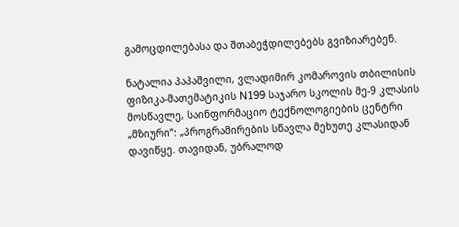გამოცდილებასა და შთაბეჭდილებებს გვიზიარებენ.

ნატალია პაპაშვილი, ვლადიმირ კომაროვის თბილისის ფიზიკა-მათემატიკის N199 საჯარო სკოლის მე-9 კლასის მოსწავლე, საინფორმაციო ტექნოლოგიების ცენტრი „მზიური“: „პროგრამირების სწავლა მეხუთე კლასიდან დავიწყე. თავიდან, უბრალოდ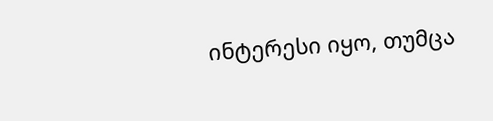ინტერესი იყო, თუმცა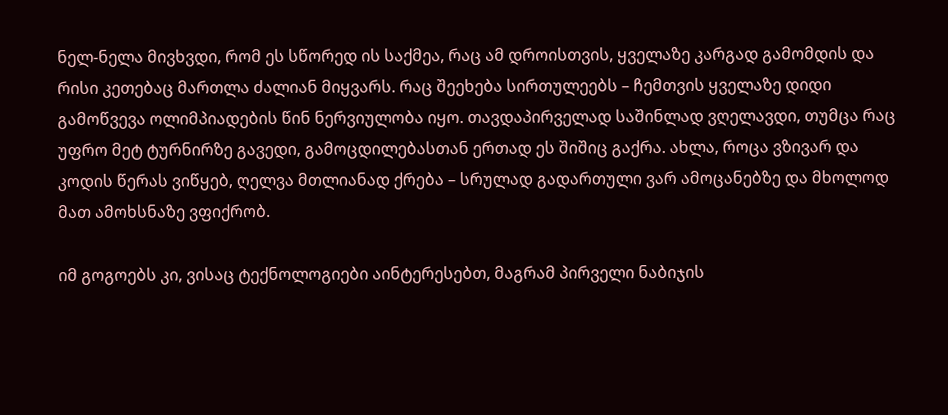ნელ-ნელა მივხვდი, რომ ეს სწორედ ის საქმეა, რაც ამ დროისთვის, ყველაზე კარგად გამომდის და რისი კეთებაც მართლა ძალიან მიყვარს. რაც შეეხება სირთულეებს – ჩემთვის ყველაზე დიდი გამოწვევა ოლიმპიადების წინ ნერვიულობა იყო. თავდაპირველად საშინლად ვღელავდი, თუმცა რაც უფრო მეტ ტურნირზე გავედი, გამოცდილებასთან ერთად ეს შიშიც გაქრა. ახლა, როცა ვზივარ და კოდის წერას ვიწყებ, ღელვა მთლიანად ქრება – სრულად გადართული ვარ ამოცანებზე და მხოლოდ მათ ამოხსნაზე ვფიქრობ.

იმ გოგოებს კი, ვისაც ტექნოლოგიები აინტერესებთ, მაგრამ პირველი ნაბიჯის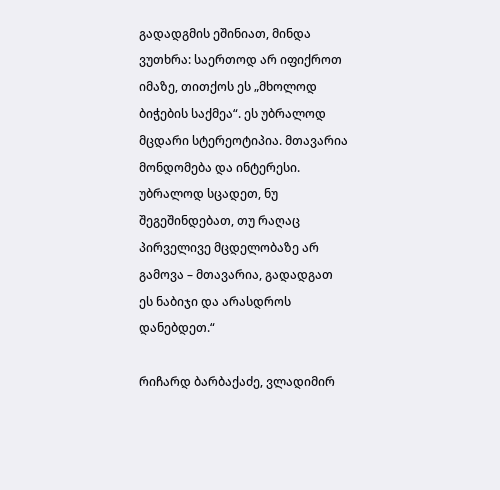გადადგმის ეშინიათ, მინდა ვუთხრა: საერთოდ არ იფიქროთ იმაზე, თითქოს ეს „მხოლოდ ბიჭების საქმეა“. ეს უბრალოდ მცდარი სტერეოტიპია. მთავარია მონდომება და ინტერესი. უბრალოდ სცადეთ, ნუ შეგეშინდებათ, თუ რაღაც პირველივე მცდელობაზე არ გამოვა – მთავარია, გადადგათ ეს ნაბიჯი და არასდროს დანებდეთ.“

რიჩარდ ბარბაქაძე, ვლადიმირ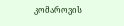კომაროვის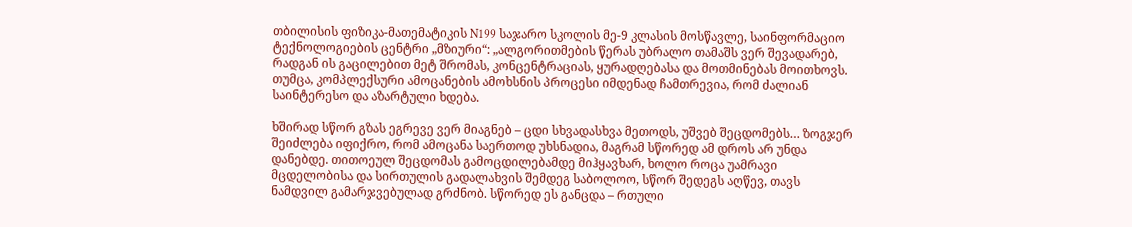თბილისის ფიზიკა-მათემატიკის N199 საჯარო სკოლის მე-9 კლასის მოსწავლე, საინფორმაციო ტექნოლოგიების ცენტრი „მზიური“: „ალგორითმების წერას უბრალო თამაშს ვერ შევადარებ, რადგან ის გაცილებით მეტ შრომას, კონცენტრაციას, ყურადღებასა და მოთმინებას მოითხოვს. თუმცა, კომპლექსური ამოცანების ამოხსნის პროცესი იმდენად ჩამთრევია, რომ ძალიან საინტერესო და აზარტული ხდება.

ხშირად სწორ გზას ეგრევე ვერ მიაგნებ – ცდი სხვადასხვა მეთოდს, უშვებ შეცდომებს… ზოგჯერ შეიძლება იფიქრო, რომ ამოცანა საერთოდ უხსნადია, მაგრამ სწორედ ამ დროს არ უნდა დანებდე. თითოეულ შეცდომას გამოცდილებამდე მიჰყავხარ, ხოლო როცა უამრავი მცდელობისა და სირთულის გადალახვის შემდეგ საბოლოო, სწორ შედეგს აღწევ, თავს ნამდვილ გამარჯვებულად გრძნობ. სწორედ ეს განცდა – რთული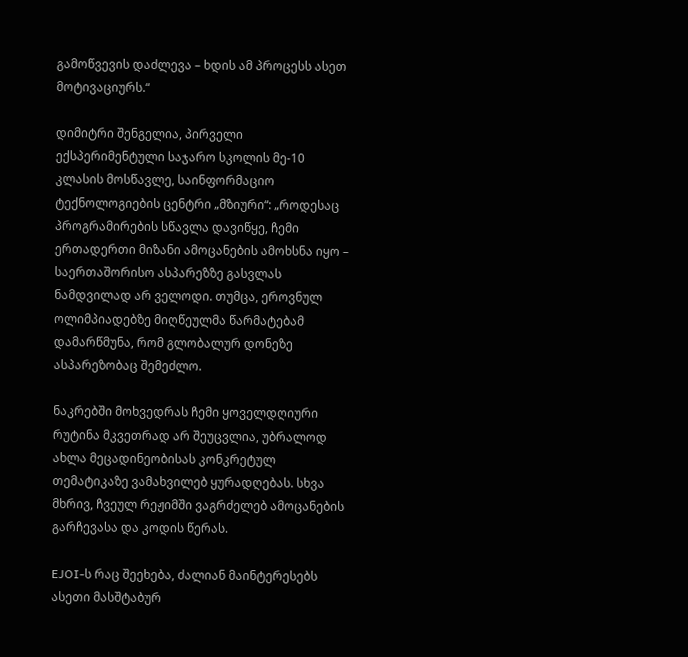გამოწვევის დაძლევა – ხდის ამ პროცესს ასეთ მოტივაციურს.“

დიმიტრი შენგელია, პირველი ექსპერიმენტული საჯარო სკოლის მე-10 კლასის მოსწავლე, საინფორმაციო ტექნოლოგიების ცენტრი „მზიური“: „როდესაც პროგრამირების სწავლა დავიწყე, ჩემი ერთადერთი მიზანი ამოცანების ამოხსნა იყო – საერთაშორისო ასპარეზზე გასვლას ნამდვილად არ ველოდი. თუმცა, ეროვნულ ოლიმპიადებზე მიღწეულმა წარმატებამ დამარწმუნა, რომ გლობალურ დონეზე ასპარეზობაც შემეძლო.

ნაკრებში მოხვედრას ჩემი ყოველდღიური რუტინა მკვეთრად არ შეუცვლია, უბრალოდ ახლა მეცადინეობისას კონკრეტულ თემატიკაზე ვამახვილებ ყურადღებას. სხვა მხრივ, ჩვეულ რეჟიმში ვაგრძელებ ამოცანების გარჩევასა და კოდის წერას.

EJOI-ს რაც შეეხება, ძალიან მაინტერესებს ასეთი მასშტაბურ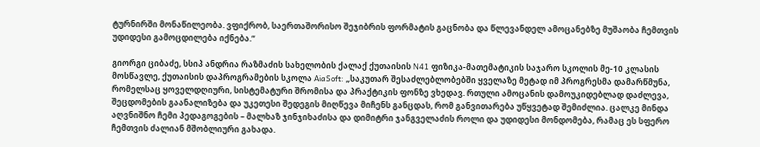ტურნირში მონაწილეობა. ვფიქრობ, საერთაშორისო შეჯიბრის ფორმატის გაცნობა და წლევანდელ ამოცანებზე მუშაობა ჩემთვის უდიდესი გამოცდილება იქნება.“

გიორგი ციბაძე, სსიპ ანდრია რაზმაძის სახელობის ქალაქ ქუთაისის N41 ფიზიკა-მათემატიკის საჯარო სკოლის მე-10 კლასის მოსწავლე, ქუთაისის დაპროგრამების სკოლა AiaSoft: „საკუთარ შესაძლებლობებში ყველაზე მეტად იმ პროგრესმა დამარწმუნა, რომელსაც ყოველდღიური, სისტემატური შრომისა და პრაქტიკის ფონზე ვხედავ. რთული ამოცანის დამოუკიდებლად დაძლევა, შეცდომების გაანალიზება და უკეთესი შედეგის მიღწევა მიჩენს განცდას, რომ განვითარება უწყვეტად შემიძლია. ცალკე მინდა აღვნიშნო ჩემი პედაგოგების – მალხაზ ჯინჯიხაძისა და დიმიტრი ჯანგველაძის როლი და უდიდესი მონდომება, რამაც ეს სფერო ჩემთვის ძალიან მშობლიური გახადა.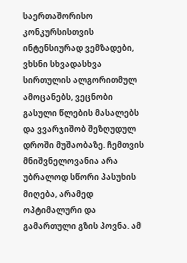საერთაშორისო კონკურსისთვის ინტენსიურად ვემზადები, ვხსნი სხვადასხვა სირთულის ალგორითმულ ამოცანებს, ვეცნობი გასული წლების მასალებს და ვვარჯიშობ შეზღუდულ დროში მუშაობაზე. ჩემთვის მნიშვნელოვანია არა უბრალოდ სწორი პასუხის მიღება, არამედ ოპტიმალური და გამართული გზის პოვნა. ამ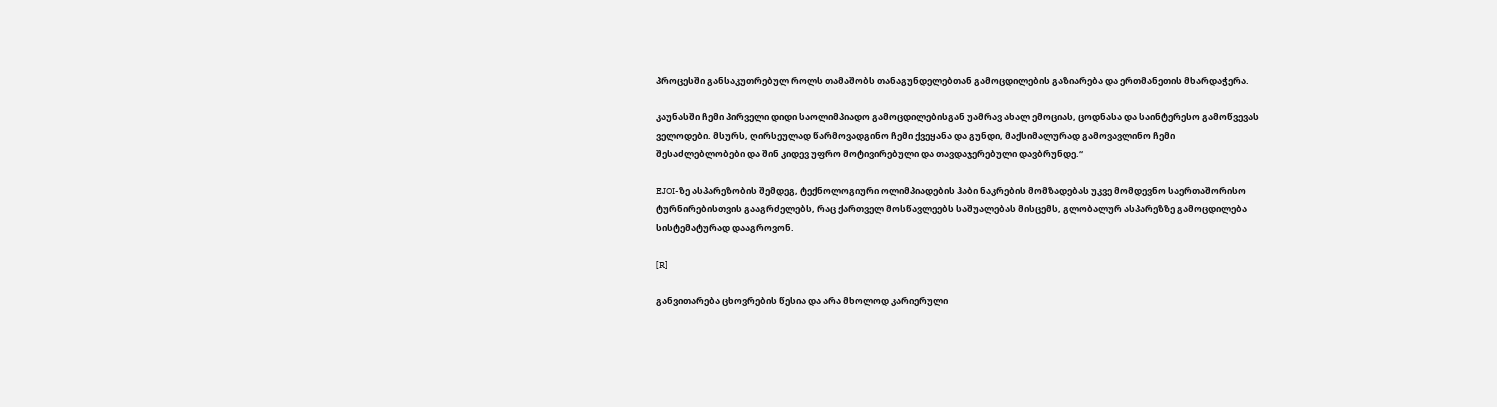პროცესში განსაკუთრებულ როლს თამაშობს თანაგუნდელებთან გამოცდილების გაზიარება და ერთმანეთის მხარდაჭერა.

კაუნასში ჩემი პირველი დიდი საოლიმპიადო გამოცდილებისგან უამრავ ახალ ემოციას, ცოდნასა და საინტერესო გამოწვევას ველოდები. მსურს, ღირსეულად წარმოვადგინო ჩემი ქვეყანა და გუნდი, მაქსიმალურად გამოვავლინო ჩემი შესაძლებლობები და შინ კიდევ უფრო მოტივირებული და თავდაჯერებული დავბრუნდე.“

EJOI-ზე ასპარეზობის შემდეგ, ტექნოლოგიური ოლიმპიადების ჰაბი ნაკრების მომზადებას უკვე მომდევნო საერთაშორისო ტურნირებისთვის გააგრძელებს, რაც ქართველ მოსწავლეებს საშუალებას მისცემს, გლობალურ ასპარეზზე გამოცდილება სისტემატურად დააგროვონ.

[R]

განვითარება ცხოვრების წესია და არა მხოლოდ კარიერული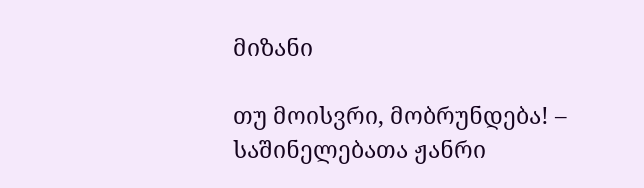მიზანი

თუ მოისვრი, მობრუნდება! – საშინელებათა ჟანრი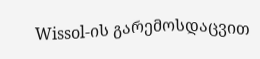Wissol-ის გარემოსდაცვით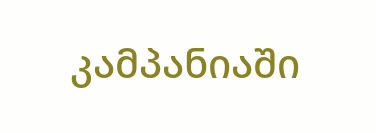კამპანიაში